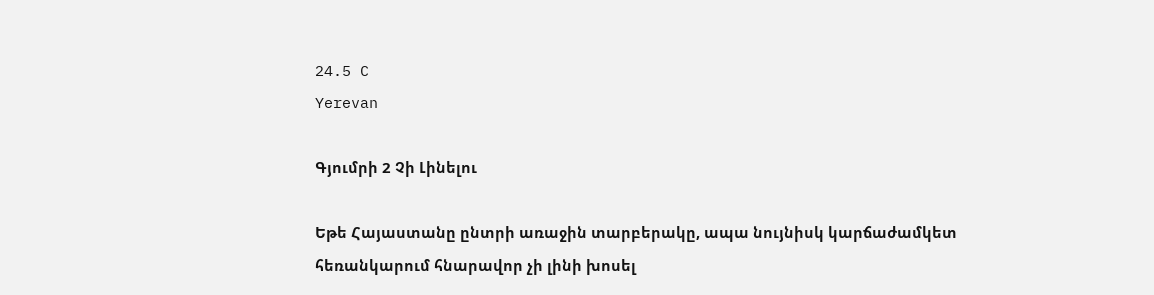24.5 C
Yerevan

Գյումրի 2 Չի Լինելու

Եթե Հայաստանը ընտրի առաջին տարբերակը, ապա նույնիսկ կարճաժամկետ հեռանկարում հնարավոր չի լինի խոսել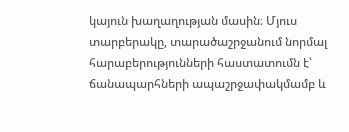կայուն խաղաղության մասին։ Մյուս տարբերակը, տարածաշրջանում նորմալ հարաբերությունների հաստատումն է՝ ճանապարհների ապաշրջափակմամբ և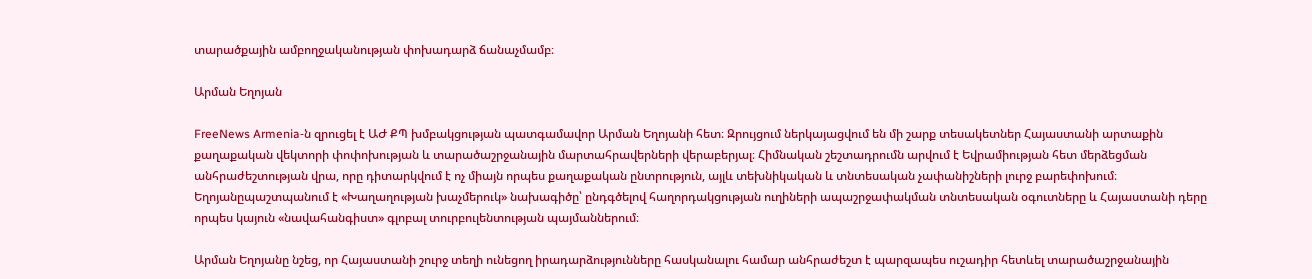տարածքային ամբողջականության փոխադարձ ճանաչմամբ։

Արման Եղոյան

FreeNews Armenia‑ն զրուցել է ԱԺ ՔՊ խմբակցության պատգամավոր Արման Եղոյանի հետ։ Զրույցում ներկայացվում են մի շարք տեսակետներ Հայաստանի արտաքին քաղաքական վեկտորի փոփոխության և տարածաշրջանային մարտահրավերների վերաբերյալ։ Հիմնական շեշտադրումն արվում է Եվրամիության հետ մերձեցման անհրաժեշտության վրա, որը դիտարկվում է ոչ միայն որպես քաղաքական ընտրություն, այլև տեխնիկական և տնտեսական չափանիշների լուրջ բարեփոխում։ Եղոյանըպաշտպանում է «Խաղաղության խաչմերուկ» նախագիծը՝ ընդգծելով հաղորդակցության ուղիների ապաշրջափակման տնտեսական օգուտները և Հայաստանի դերը որպես կայուն «նավահանգիստ» գլոբալ տուրբուլենտության պայմաններում։

Արման Եղոյանը նշեց, որ Հայաստանի շուրջ տեղի ունեցող իրադարձությունները հասկանալու համար անհրաժեշտ է պարզապես ուշադիր հետևել տարածաշրջանային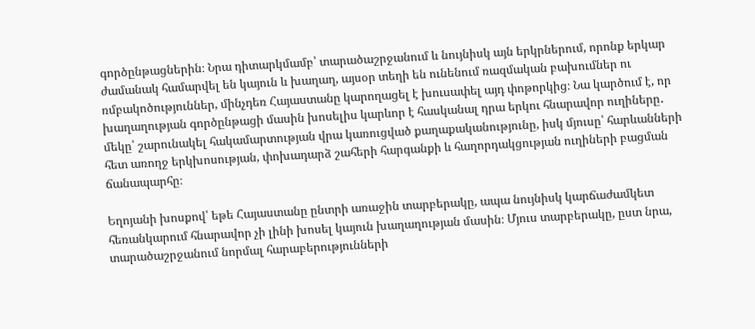գործընթացներին։ Նրա դիտարկմամբ՝ տարածաշրջանում և նույնիսկ այն երկրներում, որոնք երկար ժամանակ համարվել են կայուն և խաղաղ, այսօր տեղի են ունենում ռազմական բախումներ ու ռմբակոծություններ, մինչդեռ Հայաստանը կարողացել է խուսափել այդ փոթորկից։ Նա կարծում է, որ խաղաղության գործընթացի մասին խոսելիս կարևոր է հասկանալ դրա երկու հնարավոր ուղիները․ մեկը՝ շարունակել հակամարտության վրա կառուցված քաղաքականությունը, իսկ մյուսը՝ հարևանների հետ առողջ երկխոսության, փոխադարձ շահերի հարգանքի և հաղորդակցության ուղիների բացման ճանապարհը։

Եղոյանի խոսքով՝ եթե Հայաստանը ընտրի առաջին տարբերակը, ապա նույնիսկ կարճաժամկետ հեռանկարում հնարավոր չի լինի խոսել կայուն խաղաղության մասին։ Մյուս տարբերակը, ըստ նրա, տարածաշրջանում նորմալ հարաբերությունների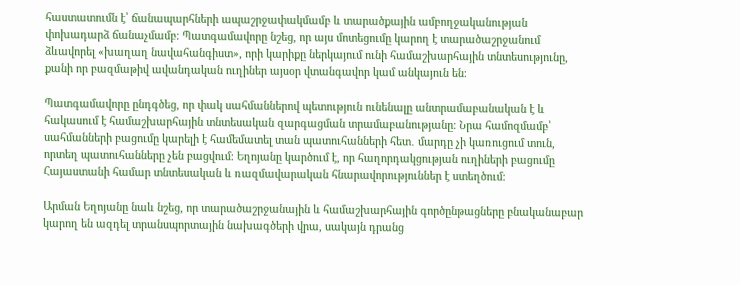հաստատումն է՝ ճանապարհների ապաշրջափակմամբ և տարածքային ամբողջականության փոխադարձ ճանաչմամբ։ Պատգամավորը նշեց, որ այս մոտեցումը կարող է տարածաշրջանում ձևավորել «խաղաղ նավահանգիստ», որի կարիքը ներկայում ունի համաշխարհային տնտեսությունը, քանի որ բազմաթիվ ավանդական ուղիներ այսօր վտանգավոր կամ անկայուն են։

Պատգամավորը ընդգծեց, որ փակ սահմաններով պետություն ունենալը անտրամաբանական է և հակասում է համաշխարհային տնտեսական զարգացման տրամաբանությանը։ Նրա համոզմամբ՝ սահմանների բացումը կարելի է համեմատել տան պատուհանների հետ․ մարդը չի կառուցում տուն, որտեղ պատուհանները չեն բացվում։ Եղոյանը կարծում է, որ հաղորդակցության ուղիների բացումը Հայաստանի համար տնտեսական և ռազմավարական հնարավորություններ է ստեղծում։

Արման Եղոյանը նաև նշեց, որ տարածաշրջանային և համաշխարհային գործընթացները բնականաբար կարող են ազդել տրանսպորտային նախագծերի վրա, սակայն դրանց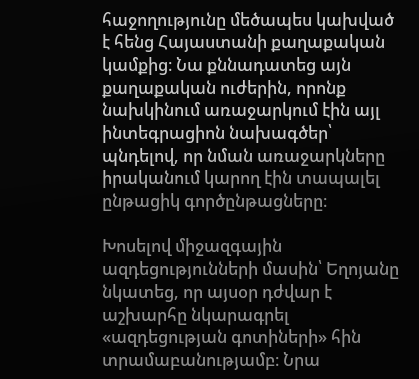հաջողությունը մեծապես կախված է հենց Հայաստանի քաղաքական կամքից։ Նա քննադատեց այն քաղաքական ուժերին, որոնք նախկինում առաջարկում էին այլ ինտեգրացիոն նախագծեր՝ պնդելով, որ նման առաջարկները իրականում կարող էին տապալել ընթացիկ գործընթացները։

Խոսելով միջազգային ազդեցությունների մասին՝ Եղոյանը նկատեց, որ այսօր դժվար է աշխարհը նկարագրել «ազդեցության գոտիների» հին տրամաբանությամբ։ Նրա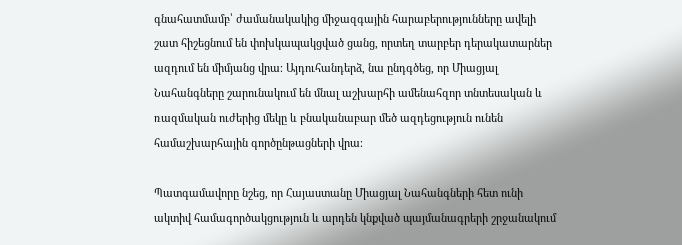գնահատմամբ՝ ժամանակակից միջազգային հարաբերությունները ավելի շատ հիշեցնում են փոխկապակցված ցանց, որտեղ տարբեր դերակատարներ ազդում են միմյանց վրա։ Այդուհանդերձ, նա ընդգծեց, որ Միացյալ Նահանգները շարունակում են մնալ աշխարհի ամենահզոր տնտեսական և ռազմական ուժերից մեկը և բնականաբար մեծ ազդեցություն ունեն համաշխարհային գործընթացների վրա։

Պատգամավորը նշեց, որ Հայաստանը Միացյալ Նահանգների հետ ունի ակտիվ համագործակցություն և արդեն կնքված պայմանագրերի շրջանակում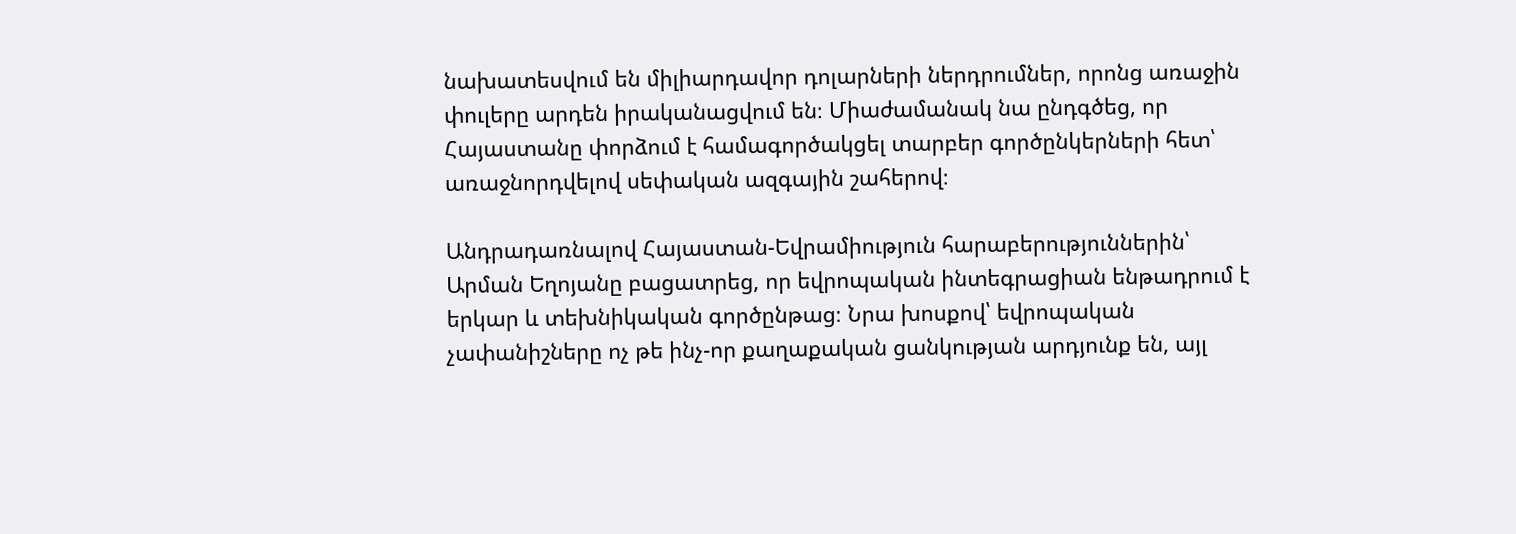նախատեսվում են միլիարդավոր դոլարների ներդրումներ, որոնց առաջին փուլերը արդեն իրականացվում են։ Միաժամանակ նա ընդգծեց, որ Հայաստանը փորձում է համագործակցել տարբեր գործընկերների հետ՝ առաջնորդվելով սեփական ազգային շահերով։

Անդրադառնալով Հայաստան-Եվրամիություն հարաբերություններին՝ Արման Եղոյանը բացատրեց, որ եվրոպական ինտեգրացիան ենթադրում է երկար և տեխնիկական գործընթաց։ Նրա խոսքով՝ եվրոպական չափանիշները ոչ թե ինչ-որ քաղաքական ցանկության արդյունք են, այլ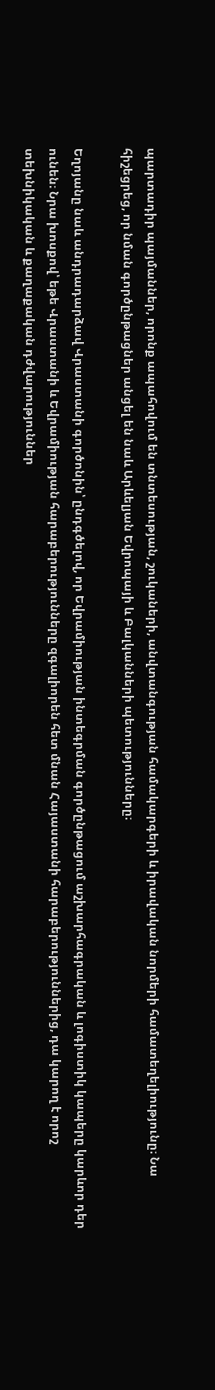պարտադիր պայմաններ, որոնք ապահովում են տնտեսության, շուկաների, անվտանգության համակարգերի և իրավական նորմերի համատեղելիությունը։ Նա հիշեցրեց, որ նման գործընթացներ անցել են նաև Արևելյան Եվրոպայի և Բալկանների պետությունները։

Եղոյանը նաև անդրադարձավ Վրաստանի գործոնին՝ ընդգծելով, որ Եվրամիության ինտեգրման գործընթացում աշխարհագրական և լոգիստիկ կապերը կարևոր դեր ունեն։ Նրա խոսքով՝ եթե Վրաստանի և Եվրամիության հարաբերությունները զգալիորեն հետ մնան Հայաստանի հարաբերություններից, դա կարող է որոշ տեխնիկական և քաղաքական դժվարություններ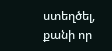ստեղծել, քանի որ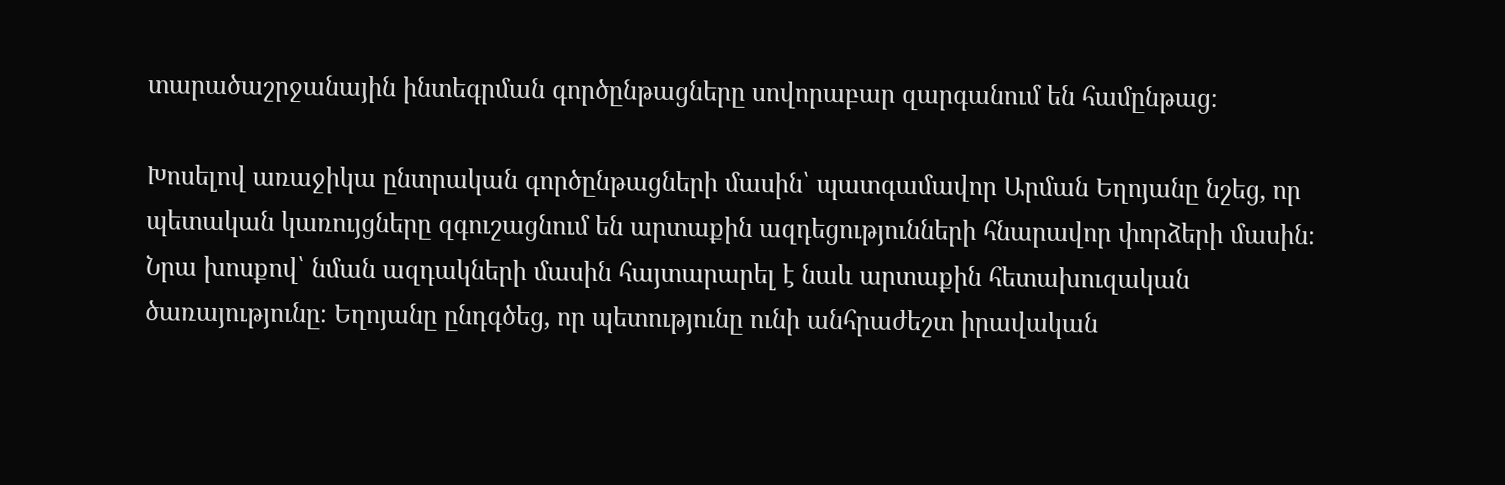տարածաշրջանային ինտեգրման գործընթացները սովորաբար զարգանում են համընթաց։

Խոսելով առաջիկա ընտրական գործընթացների մասին՝ պատգամավոր Արման Եղոյանը նշեց, որ պետական կառույցները զգուշացնում են արտաքին ազդեցությունների հնարավոր փորձերի մասին։ Նրա խոսքով՝ նման ազդակների մասին հայտարարել է նաև արտաքին հետախուզական ծառայությունը։ Եղոյանը ընդգծեց, որ պետությունը ունի անհրաժեշտ իրավական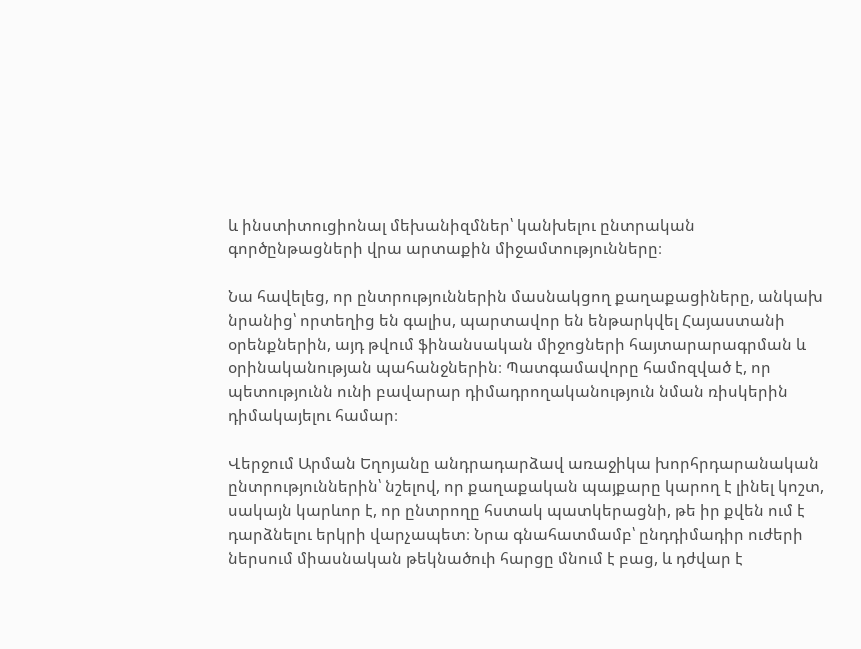և ինստիտուցիոնալ մեխանիզմներ՝ կանխելու ընտրական գործընթացների վրա արտաքին միջամտությունները։

Նա հավելեց, որ ընտրություններին մասնակցող քաղաքացիները, անկախ նրանից՝ որտեղից են գալիս, պարտավոր են ենթարկվել Հայաստանի օրենքներին, այդ թվում ֆինանսական միջոցների հայտարարագրման և օրինականության պահանջներին։ Պատգամավորը համոզված է, որ պետությունն ունի բավարար դիմադրողականություն նման ռիսկերին դիմակայելու համար։

Վերջում Արման Եղոյանը անդրադարձավ առաջիկա խորհրդարանական ընտրություններին՝ նշելով, որ քաղաքական պայքարը կարող է լինել կոշտ, սակայն կարևոր է, որ ընտրողը հստակ պատկերացնի, թե իր քվեն ում է դարձնելու երկրի վարչապետ։ Նրա գնահատմամբ՝ ընդդիմադիր ուժերի ներսում միասնական թեկնածուի հարցը մնում է բաց, և դժվար է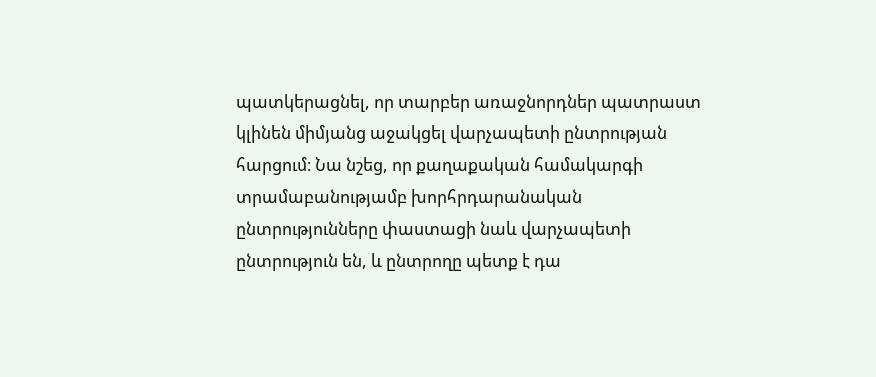պատկերացնել, որ տարբեր առաջնորդներ պատրաստ կլինեն միմյանց աջակցել վարչապետի ընտրության հարցում։ Նա նշեց, որ քաղաքական համակարգի տրամաբանությամբ խորհրդարանական ընտրությունները փաստացի նաև վարչապետի ընտրություն են, և ընտրողը պետք է դա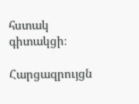հստակ գիտակցի։

Հարցազրույցն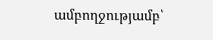ամբողջությամբ՝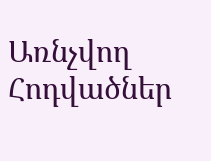Առնչվող Հոդվածներ